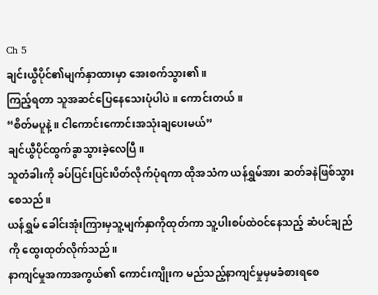Ch 5
ချင်းယွီပိုင်၏မျက်နှာထားမှာ အေးစက်သွား၏။
ကြည့်ရတာ သူအဆင်ပြေနေသေးပုံပါပဲ။ ကောင်းတယ်။
“စိတ်မပူနဲ့။ ငါကောင်းကောင်းအသုံးချပေးမယ်”
ချင်ယွီပိုင်ထွက်ခွာသွားခဲ့လေပြီ။
သူတံခါးကို ခပ်ပြင်းပြင်းပိတ်လိုက်ပုံရကာ ထိုအသံက ယန်ရွှမ်အား ဆတ်ခနဲဖြစ်သွားစေသည်။
ယန်ရွှမ် ခေါင်းအုံးကြားမှသူ့မျက်နှာကိုထုတ်ကာ သူ့ပါးစပ်ထဲဝင်နေသည့် ဆံပင်ချည်ကို ထွေးထုတ်လိုက်သည်။
နာကျင်မှုအကာအကွယ်၏ ကောင်းကျိုးက မည်သည့်နာကျင်မှုမှမခံစားရစေ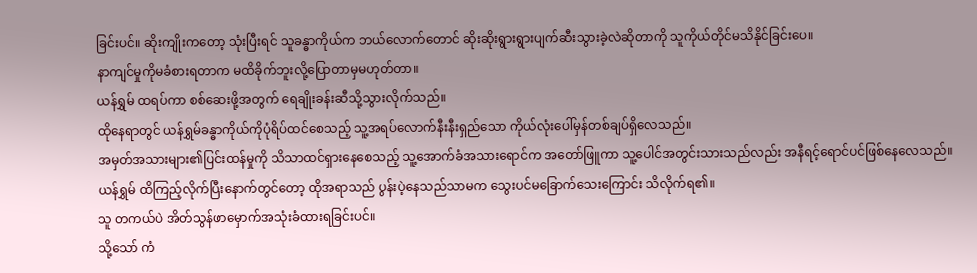ခြင်းပင်။ ဆိုးကျိုးကတော့ သုံးပြီးရင် သူခန္ဓာကိုယ်က ဘယ်လောက်တောင် ဆိုးဆိုးရွားရွားပျက်ဆီးသွားခဲ့လဲဆိုတာကို သူကိုယ်တိုင်မသိနိုင်ခြင်းပေ။
နာကျင်မှုကိုမခံစားရတာက မထိခိုက်ဘူးလို့ပြောတာမှမဟုတ်တာ။
ယန်ရွှမ် ထရပ်ကာ စစ်ဆေးဖို့အတွက် ရေချိုးခန်းဆီသို့သွားလိုက်သည်။
ထိုနေရာတွင် ယန်ရွှမ်ခန္ဓာကိုယ်ကိုပုံရိပ်ထင်စေသည့် သူ့အရပ်လောက်နီးနီးရှည်သော ကိုယ်လုံးပေါ်မှန်တစ်ချပ်ရှိလေသည်။
အမှတ်အသားများ၏ပြင်းထန်မှုကို သိသာထင်ရှားနေစေသည့် သူ့အောက်ခံအသားရောင်က အတော်ဖြူကာ သူ့ပေါင်အတွင်းသားသည်လည်း အနီရင့်ရောင်ပင်ဖြစ်နေလေသည်။
ယန်ရွှမ် ထိကြည့်လိုက်ပြီးနောက်တွင်တော့ ထိုအရာသည် ပွန်းပဲ့နေသည်သာမက သွေးပင်မခြောက်သေးကြောင်း သိလိုက်ရ၏။
သူ တကယ်ပဲ အိတ်သွန်ဖာမှောက်အသုံးခံထားရခြင်းပင်။
သို့သော် ကံ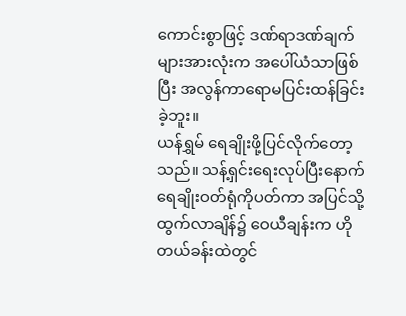ကောင်းစွာဖြင့် ဒဏ်ရာဒဏ်ချက်များအားလုံးက အပေါ်ယံသာဖြစ်ပြီး အလွန်ကာရောမပြင်းထန်ခြင်းခဲ့ဘူး။
ယန်ရွှမ် ရေချိုးဖို့ပြင်လိုက်တော့သည်။ သန့်ရှင်းရေးလုပ်ပြီးနောက် ရေချိုးဝတ်ရုံကိုပတ်ကာ အပြင်သို့ထွက်လာချိန်၌ ဝေယီချန်းက ဟိုတယ်ခန်းထဲတွင်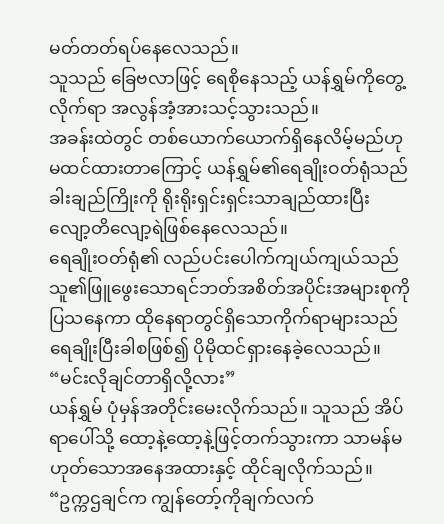မတ်တတ်ရပ်နေလေသည်။
သူသည် ခြေဗလာဖြင့် ရေစိုနေသည့် ယန်ရွှမ်ကိုတွေ့လိုက်ရာ အလွန်အံ့အားသင့်သွားသည်။
အခန်းထဲတွင် တစ်ယောက်ယောက်ရှိနေလိမ့်မည်ဟု မထင်ထားတာကြောင့် ယန်ရွှမ်၏ရေချိုးဝတ်ရုံသည် ခါးချည်ကြိုးကို ရိုးရိုးရှင်းရှင်းသာချည်ထားပြီး လျော့တိလျော့ရဲဖြစ်နေလေသည်။
ရေချိုးဝတ်ရုံ၏ လည်ပင်းပေါက်ကျယ်ကျယ်သည် သူ၏ဖြူဖွေးသောရင်ဘတ်အစိတ်အပိုင်းအများစုကို ပြသနေကာ ထိုနေရာတွင်ရှိသောကိုက်ရာများသည် ရေချိုးပြီးခါစဖြစ်၍ ပိုမိုထင်ရှားနေခဲ့လေသည်။
“မင်းလိုချင်တာရှိလို့လား”
ယန်ရွှမ် ပုံမှန်အတိုင်းမေးလိုက်သည်။ သူသည် အိပ်ရာပေါ်သို့ ထော့နဲ့ထော့နဲ့ဖြင့်တက်သွားကာ သာမန်မဟုတ်သောအနေအထားနှင့် ထိုင်ချလိုက်သည်။
“ဥက္ကဌချင်က ကျွန်တော့်ကိုချက်လက်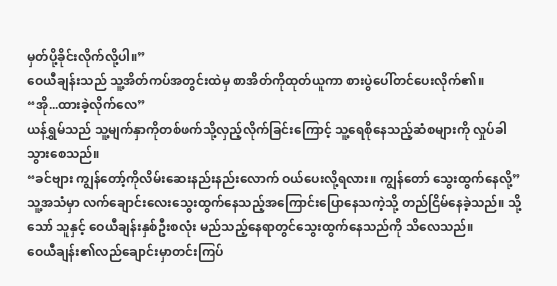မှတ်ပို့ခိုင်းလိုက်လို့ပါ။”
ဝေယီချန်းသည် သူ့အိတ်ကပ်အတွင်းထဲမှ စာအိတ်ကိုထုတ်ယူကာ စားပွဲပေါ်တင်ပေးလိုက်၏။
“အို...ထားခဲ့လိုက်လေ”
ယန်ရွှမ်သည် သူ့မျက်နှာကိုတစ်ဖက်သို့လှည့်လိုက်ခြင်းကြောင့် သူ့ရေစိုနေသည့်ဆံစများကို လှုပ်ခါသွားစေသည်။
“ခင်ဗျား ကျွန်တော့်ကိုလိမ်းဆေးနည်းနည်းလောက် ဝယ်ပေးလို့ရလား။ ကျွန်တော် သွေးထွက်နေလို့”
သူ့အသံမှာ လက်ချောင်းလေးသွေးထွက်နေသည့်အကြောင်းပြောနေသကဲ့သို့ တည်ငြိမ်နေခဲ့သည်။ သို့သော် သူနှင့် ဝေယီချန်းနှစ်ဦးစလုံး မည်သည့်နေရာတွင်သွေးထွက်နေသည်ကို သိလေသည်။
ဝေယီချန်း၏လည်ချောင်းမှာတင်းကြပ်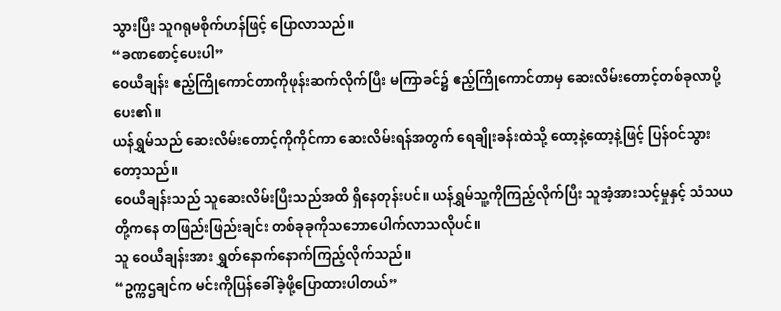သွားပြီး သူဂရုမစိုက်ဟန်ဖြင့် ပြောလာသည်။
“ခဏစောင့်ပေးပါ”
ဝေယီချန်း ဧည့်ကြိုကောင်တာကိုဖုန်းဆက်လိုက်ပြီး မကြာခင်၌ ဧည့်ကြိုကောင်တာမှ ဆေးလိမ်းတောင့်တစ်ခုလာပို့ပေး၏။
ယန်ရွှမ်သည် ဆေးလိမ်းတောင့်ကိုကိုင်ကာ ဆေးလိမ်းရန်အတွက် ရေချိုးခန်းထဲသို့ ထော့နဲ့ထော့နဲ့ဖြင့် ပြန်ဝင်သွားတော့သည်။
ဝေယီချန်းသည် သူဆေးလိမ်းပြီးသည်အထိ ရှိနေတုန်းပင်။ ယန်ရွှမ်သူ့ကိုကြည့်လိုက်ပြီး သူအံ့အားသင့်မှုနှင့် သံသယတို့ကနေ တဖြည်းဖြည်းချင်း တစ်ခုခုကိုသဘောပေါက်လာသလိုပင်။
သူ ဝေယီချန်းအား ရွှတ်နောက်နောက်ကြည့်လိုက်သည်။
“ဥက္ကဌချင်က မင်းကိုပြန်ခေါ်ခဲ့ဖို့ပြောထားပါတယ်”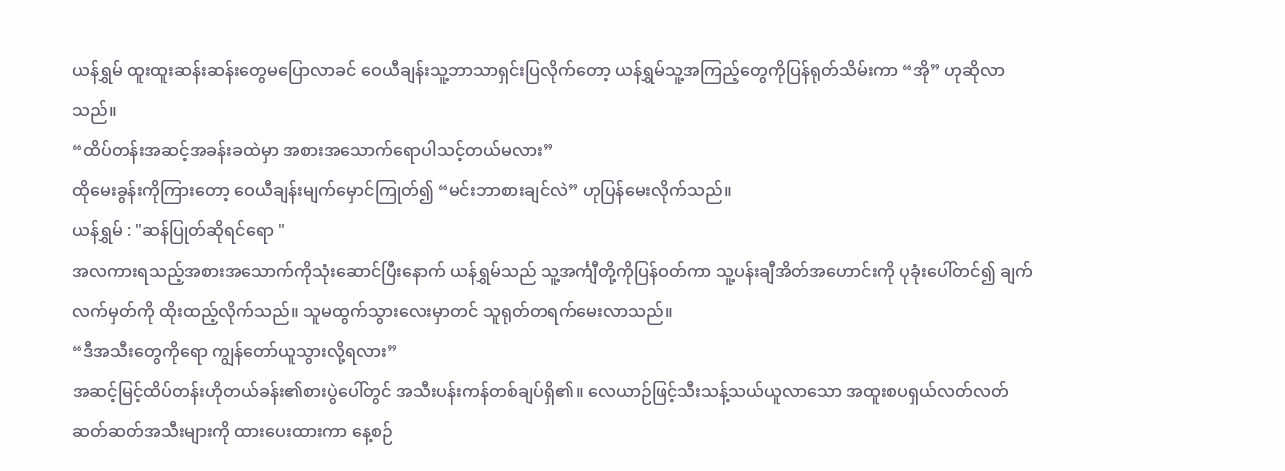ယန်ရွှမ် ထူးထူးဆန်းဆန်းတွေမပြောလာခင် ဝေယီချန်းသူ့ဘာသာရှင်းပြလိုက်တော့ ယန်ရွှမ်သူ့အကြည့်တွေကိုပြန်ရုတ်သိမ်းကာ “အို” ဟုဆိုလာသည်။
“ထိပ်တန်းအဆင့်အခန်းခထဲမှာ အစားအသောက်ရောပါသင့်တယ်မလား”
ထိုမေးခွန်းကိုကြားတော့ ဝေယီချန်းမျက်မှောင်ကြုတ်၍ “မင်းဘာစားချင်လဲ” ဟုပြန်မေးလိုက်သည်။
ယန်ရွှမ် : "ဆန်ပြုတ်ဆိုရင်ရော "
အလကားရသည့်အစားအသောက်ကိုသုံးဆောင်ပြီးနောက် ယန်ရွှမ်သည် သူ့အင်္ကျီတို့ကိုပြန်ဝတ်ကာ သူ့ပန်းချီအိတ်အဟောင်းကို ပုခုံးပေါ်တင်၍ ချက်လက်မှတ်ကို ထိုးထည့်လိုက်သည်။ သူမထွက်သွားလေးမှာတင် သူရုတ်တရက်မေးလာသည်။
“ဒီအသီးတွေကိုရော ကျွန်တော်ယူသွားလို့ရလား”
အဆင့်မြင့်ထိပ်တန်းဟိုတယ်ခန်း၏စားပွဲပေါ်တွင် အသီးပန်းကန်တစ်ချပ်ရှိ၏။ လေယာဉ်ဖြင့်သီးသန့်သယ်ယူလာသော အထူးစပရှယ်လတ်လတ်ဆတ်ဆတ်အသီးများကို ထားပေးထားကာ နေ့စဉ်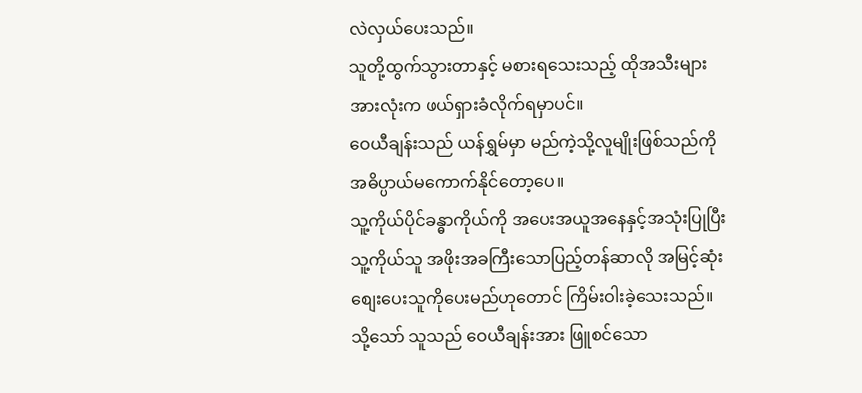လဲလှယ်ပေးသည်။
သူတို့ထွက်သွားတာနှင့် မစားရသေးသည့် ထိုအသီးများအားလုံးက ဖယ်ရှားခံလိုက်ရမှာပင်။
ဝေယီချန်းသည် ယန်ရွှမ်မှာ မည်ကဲ့သို့လူမျိုးဖြစ်သည်ကို အဓိပ္ပာယ်မကောက်နိုင်တော့ပေ။
သူ့ကိုယ်ပိုင်ခန္ဓာကိုယ်ကို အပေးအယူအနေနှင့်အသုံးပြုပြီး သူ့ကိုယ်သူ အဖိုးအခကြီးသောပြည့်တန်ဆာလို အမြင့်ဆုံးစျေးပေးသူကိုပေးမည်ဟုတောင် ကြိမ်းဝါးခဲ့သေးသည်။
သို့သော် သူသည် ဝေယီချန်းအား ဖြူစင်သော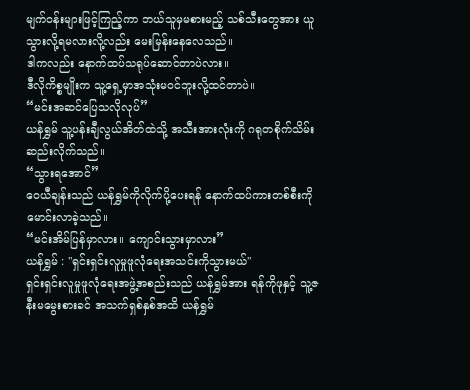မျက်ဝန်းများဖြင့်ကြည့်ကာ ဘယ်သူမှမစားမည့် သစ်သီးတွေအား ယူသွားလို့ရမလားလို့လည်း မေးမြန်းနေလေသည်။
ဒါကလည်း နောက်ထပ်သရုပ်ဆောင်တာပဲလား။
ဒီလိုကိစ္စမျိုးက သူ့ရှေ့မှာအသုံးမဝင်ဘူးလို့ထင်တာပဲ။
“မင်းအဆင်ပြေသလိုလုပ်”
ယန်ရွှမ် သူ့ပန်းချီလွယ်အိတ်ထဲသို့ အသီးအားလုံးကို ဂရုတစိုက်သိမ်းဆည်းလိုက်သည်။
“သွားရအောင်”
ဝေယီချန်းသည် ယန်ရွှမ်ကိုလိုက်ပို့ပေးရန် နောက်ထပ်ကားတစ်စီးကို မောင်းလာခဲ့သည်။
“မင်းအိမ်ပြန်မှာလား။ ကျောင်းသွားမှာလား”
ယန်ရွှမ် : "ရှင်းရှင်းလူမှုဖူလုံရေးအသင်းကိုသွားမယ်"
ရှင်းရှင်းလူမှုဖူလုံရေးအဖွဲ့အစည်းသည် ယန်ရွှမ်အား ရန်ကိုဖုနှင့် သူ့ဇနီးမမွေးစားခင် အသက်ရှစ်နှစ်အထိ ယန်ရွှမ်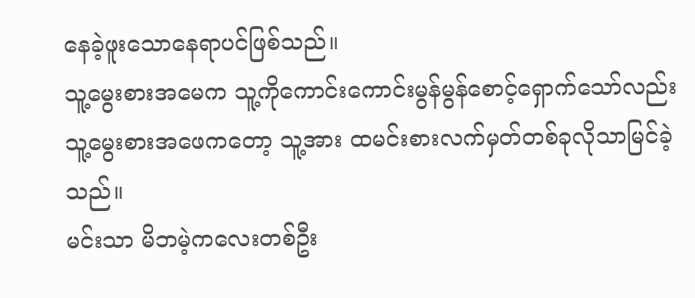နေခဲ့ဖူးသောနေရာပင်ဖြစ်သည်။
သူ့မွေးစားအမေက သူ့ကိုကောင်းကောင်းမွန်မွန်စောင့်ရှောက်သော်လည်း သူ့မွေးစားအဖေကတော့ သူ့အား ထမင်းစားလက်မှတ်တစ်ခုလိုသာမြင်ခဲ့သည်။
မင်းသာ မိဘမဲ့ကလေးတစ်ဦး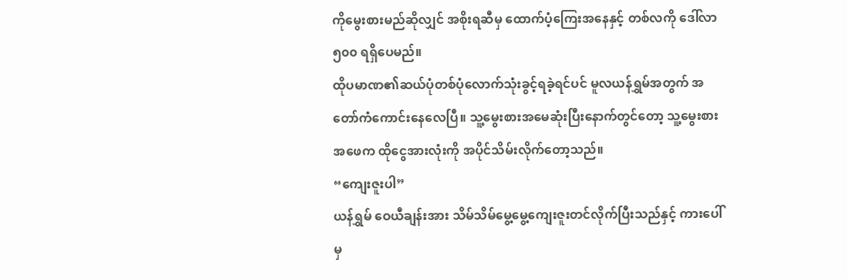ကိုမွေးစားမည်ဆိုလျှင် အစိုးရဆီမှ ထောက်ပံ့ကြေးအနေနှင့် တစ်လကို ဒေါ်လာ၅၀၀ ရရှိပေမည်။
ထိုပမာဏ၏ဆယ်ပုံတစ်ပုံလောက်သုံးခွင့်ရခဲ့ရင်ပင် မူလယန်ရွှမ်အတွက် အတော်ကံကောင်းနေလေပြီ။ သူ့မွေးစားအမေဆုံးပြီးနောက်တွင်တော့ သူ့မွေးစားအဖေက ထိုငွေအားလုံးကို အပိုင်သိမ်းလိုက်တော့သည်။
“ကျေးဇူးပါ”
ယန်ရွှမ် ဝေယီချန်းအား သိမ်သိမ်မွေ့မွေ့ကျေးဇူးတင်လိုက်ပြီးသည်နှင့် ကားပေါ်မှ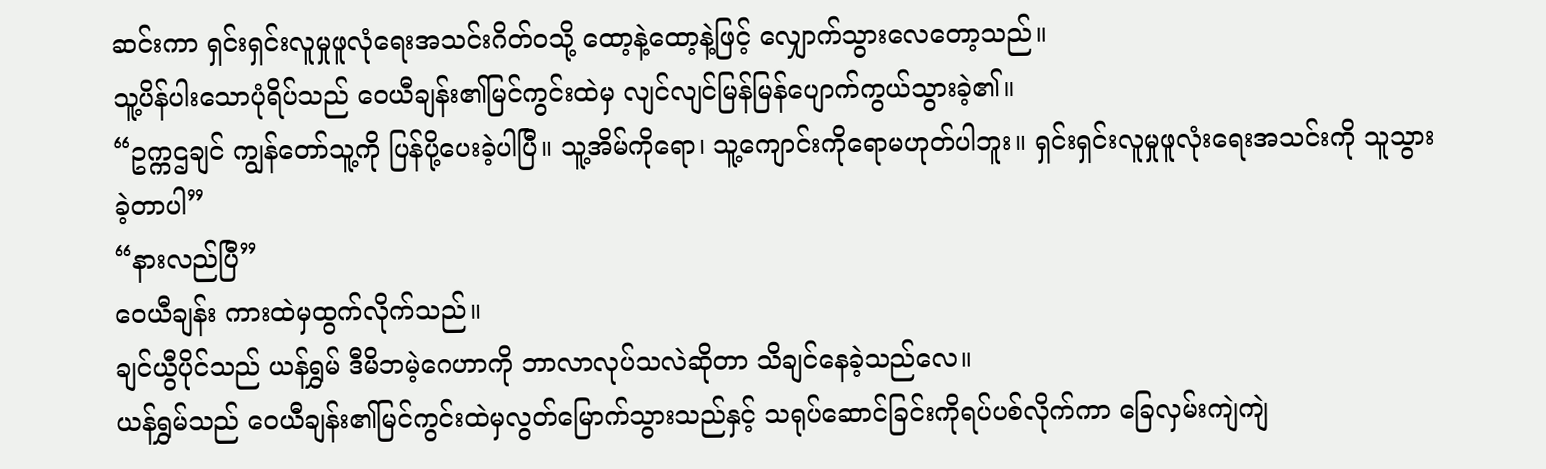ဆင်းကာ ရှင်းရှင်းလူမှုဖူလုံရေးအသင်းဂိတ်ဝသို့ ထော့နဲ့ထော့နဲ့ဖြင့် လျှောက်သွားလေတော့သည်။
သူ့ပိန်ပါးသောပုံရိပ်သည် ဝေယီချန်း၏မြင်ကွင်းထဲမှ လျင်လျင်မြန်မြန်ပျောက်ကွယ်သွားခဲ့၏။
“ဥက္ကဌချင် ကျွန်တော်သူ့ကို ပြန်ပို့ပေးခဲ့ပါပြီ။ သူ့အိမ်ကိုရော၊ သူ့ကျောင်းကိုရောမဟုတ်ပါဘူး။ ရှင်းရှင်းလူမှုဖူလုံးရေးအသင်းကို သူသွားခဲ့တာပါ”
“နားလည်ပြီ”
ဝေယီချန်း ကားထဲမှထွက်လိုက်သည်။
ချင်ယွီပိုင်သည် ယန်ရွှမ် ဒီမိဘမဲ့ဂေဟာကို ဘာလာလုပ်သလဲဆိုတာ သိချင်နေခဲ့သည်လေ။
ယန်ရွှမ်သည် ဝေယီချန်း၏မြင်ကွင်းထဲမှလွတ်မြောက်သွားသည်နှင့် သရုပ်ဆောင်ခြင်းကိုရပ်ပစ်လိုက်ကာ ခြေလှမ်းကျဲကျဲ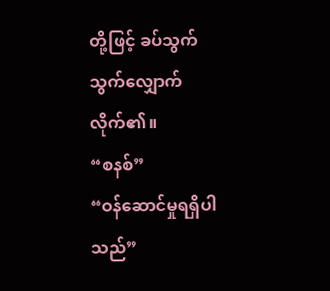တို့ဖြင့် ခပ်သွက်သွက်လျှောက်လိုက်၏။
“စနစ်”
“ဝန်ဆောင်မှုရရှိပါသည်”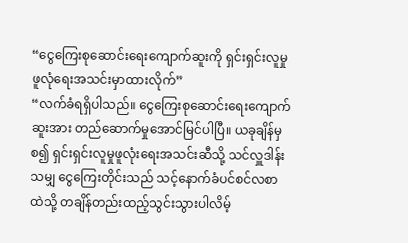“ငွေကြေးစုဆောင်းရေးကျောက်ဆူးကို ရှင်းရှင်းလူမှုဖူလုံရေးအသင်းမှာထားလိုက်”
“လက်ခံရရှိပါသည်။ ငွေကြေးစုဆောင်းရေးကျောက်ဆူးအား တည်ဆောက်မှုအောင်မြင်ပါပြီ။ ယခုချိန်မှစ၍ ရှင်းရှင်းလူမှုဖူလုံးရေးအသင်းဆီသို့ သင်လှူဒါန်းသမျှ ငွေကြေးတိုင်းသည် သင့်နောက်ခံပင်စင်လစာထဲသို့ တချိန်တည်းထည့်သွင်းသွားပါလိမ့်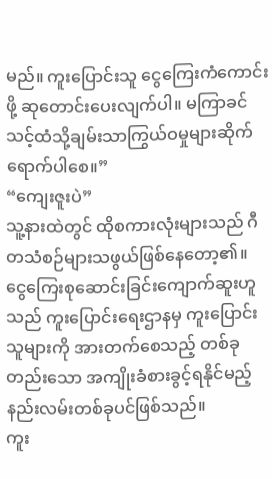မည်။ ကူးပြောင်းသူ ငွေကြေးကံကောင်းဖို့ ဆုတောင်းပေးလျက်ပါ။ မကြာခင် သင့်ထံသို့ချမ်းသာကြွယ်ဝမှုများဆိုက်ရောက်ပါစေ။”
“ကျေးဇူးပဲ”
သူ့နားထဲတွင် ထိုစကားလုံးများသည် ဂီတသံစဉ်များသဖွယ်ဖြစ်နေတော့၏။
ငွေကြေးစုဆောင်းခြင်းကျောက်ဆူးဟူသည် ကူးပြောင်းရေးဌာနမှ ကူးပြောင်းသူများကို အားတက်စေသည့် တစ်ခုတည်းသော အကျိုးခံစားခွင့်ရနိုင်မည့်နည်းလမ်းတစ်ခုပင်ဖြစ်သည်။
ကူး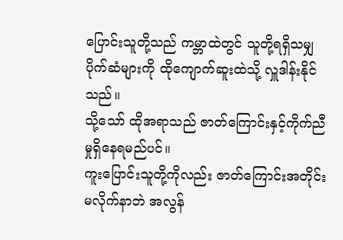ပြောင်းသူတို့သည် ကမ္ဘာထဲတွင် သူတို့ရရှိသမျှပိုက်ဆံများကို ထိုကျောက်ဆူးထဲသို့ လှူဒါန်းနိုင်သည်။
သို့သော် ထိုအရာသည် ဇာတ်ကြောင်းနှင့်ကိုက်ညီမှုရှိနေရမည်ပင်။
ကူးပြောင်းသူတို့ကိုလည်း ဇာတ်ကြောင်းအတိုင်း မလိုက်နာဘဲ အလွန်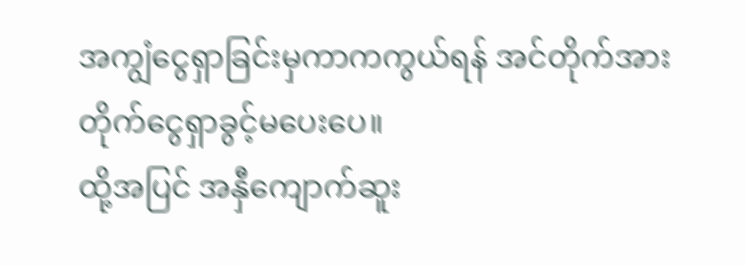အကျွံငွေရှာခြင်းမှကာကကွယ်ရန် အင်တိုက်အားတိုက်ငွေရှာခွင့်မပေးပေ။
ထို့အပြင် အနှီကျောက်ဆူး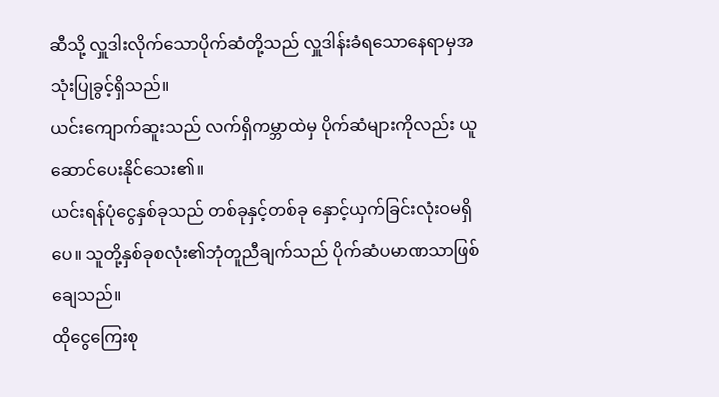ဆီသို့ လှူဒါးလိုက်သောပိုက်ဆံတို့သည် လှူဒါန်းခံရသောနေရာမှအသုံးပြုခွင့်ရှိသည်။
ယင်းကျောက်ဆူးသည် လက်ရှိကမ္ဘာထဲမှ ပိုက်ဆံများကိုလည်း ယူဆောင်ပေးနိုင်သေး၏။
ယင်းရန်ပုံငွေနှစ်ခုသည် တစ်ခုနှင့်တစ်ခု နှောင့်ယှက်ခြင်းလုံးဝမရှိပေ။ သူတို့နှစ်ခုစလုံး၏ဘုံတူညီချက်သည် ပိုက်ဆံပမာဏသာဖြစ်ချေသည်။
ထိုငွေကြေးစု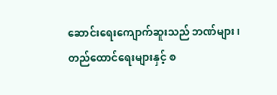ဆောင်းရေးကျောက်ဆူးသည် ဘဏ်များ၊ တည်ထောင်ရေးများနှင့် စ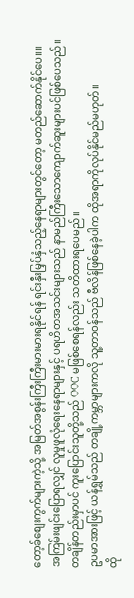တော့ခ်စျေးကွက်များကဲ့သို့ အမြတ်အစွန်းကြီးကြီးမားမားရနိုင်ရန် ရင်းနှီးမြှပ်နှံသည့်နေရာများတွင်တော့ မတည်ဆောက်နိုင်ပေ။။
အကြမ်းဖျင်းပြောရလျှင် လူမှုဖူလုံရေးနေရာများနှင့် ပရဟိတအသင်းများသည် နာမည်ကြီးသောကျောက်ဆူးများပင်ဖြစ်ပေသည်။
တချိန်တည်းမှာပင် ကူးပြောင်းသူတို့သည် OOC မဖြစ်စေရန်လည်း သတိထားရပေမည်။
ဥပမာအားဖြင့် ယန်ရွှမ်သည် တချို့ကမ္ဘာများကလို သူ့တာဝန်သည် ဗီလိန်ဖြစ်နေခဲ့ပါက ထိုအရာကိုလုပ်နိုင်မည်မဟုတ်။
ထို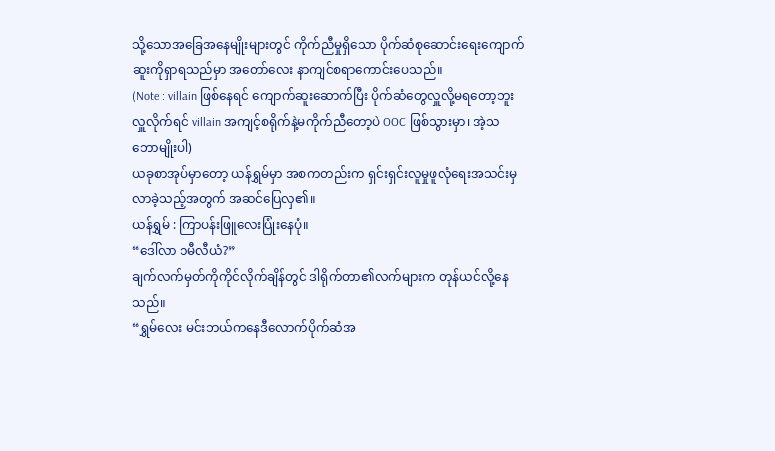သို့သောအခြေအနေမျိုးများတွင် ကိုက်ညီမှုရှိသော ပိုက်ဆံစုဆောင်းရေးကျောက်ဆူးကိုရှာရသည်မှာ အတော်လေး နာကျင်စရာကောင်းပေသည်။
(Note : villain ဖြစ်နေရင် ကျောက်ဆူးဆောက်ပြီး ပိုက်ဆံတွေလှူလို့မရတော့ဘူး လှူလိုက်ရင် villain အကျင့်စရိုက်နဲ့မကိုက်ညီတော့ပဲ OOC ဖြစ်သွားမှာ၊ အဲ့သဘောမျိုးပါ)
ယခုစာအုပ်မှာတော့ ယန်ရွှမ်မှာ အစကတည်းက ရှင်းရှင်းလူမှုဖူလုံရေးအသင်းမှလာခဲ့သည့်အတွက် အဆင်ပြေလှ၏။
ယန်ရွှမ် : ကြာပန်းဖြူလေးပြုံးနေပုံ။
“ဒေါ်လာ ၁မီလီယံ?”
ချက်လက်မှတ်ကိုကိုင်လိုက်ချိန်တွင် ဒါရိုက်တာ၏လက်များက တုန်ယင်လို့နေသည်။
“ရွှမ်လေး မင်းဘယ်ကနေဒီလောက်ပိုက်ဆံအ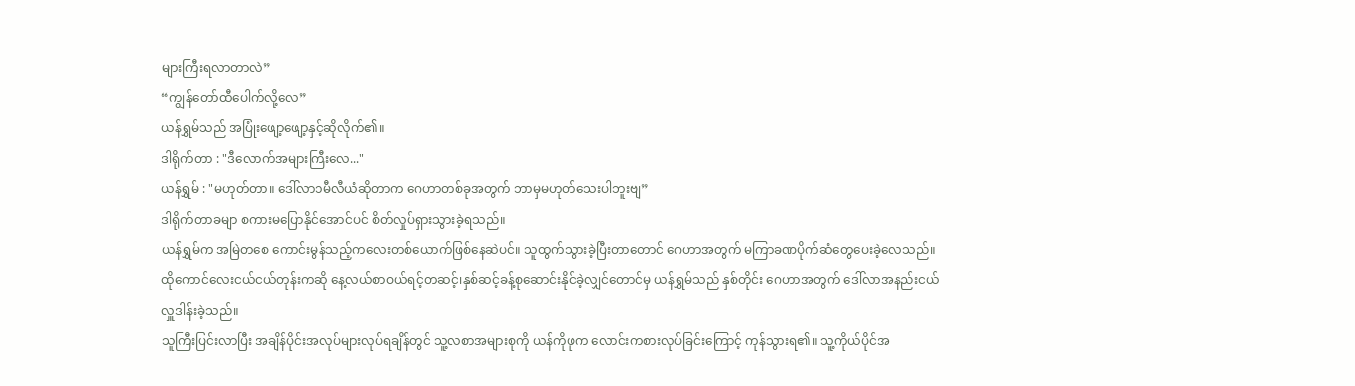များကြီးရလာတာလဲ”
“ကျွန်တော်ထီပေါက်လို့လေ”
ယန်ရွှမ်သည် အပြုံးဖျော့ဖျော့နှင့်ဆိုလိုက်၏။
ဒါရိုက်တာ : "ဒီလောက်အများကြီးလေ..."
ယန်ရွှမ် : "မဟုတ်တာ။ ဒေါ်လာ၁မီလီယံဆိုတာက ဂေဟာတစ်ခုအတွက် ဘာမှမဟုတ်သေးပါဘူးဗျ”
ဒါရိုက်တာခမျာ စကားမပြောနိုင်အောင်ပင် စိတ်လှုပ်ရှားသွားခဲ့ရသည်။
ယန်ရွှမ်က အမြဲတစေ ကောင်းမွန်သည့်ကလေးတစ်ယောက်ဖြစ်နေဆဲပင်။ သူထွက်သွားခဲ့ပြီးတာတောင် ဂေဟာအတွက် မကြာခဏပိုက်ဆံတွေပေးခဲ့လေသည်။
ထိုကောင်လေးငယ်ငယ်တုန်းကဆို နေ့လယ်စာဝယ်ရင့်တဆင့်၊နှစ်ဆင့်ခန့်စုဆောင်းနိုင်ခဲ့လျှင်တောင်မှ ယန်ရွှမ်သည် နှစ်တိုင်း ဂေဟာအတွက် ဒေါ်လာအနည်းငယ်လှူဒါန်းခဲ့သည်။
သူကြီးပြင်းလာပြီး အချိန်ပိုင်းအလုပ်များလုပ်ရချိန်တွင် သူ့လစာအများစုကို ယန်ကိုဖုက လောင်းကစားလုပ်ခြင်းကြောင့် ကုန်သွားရ၏။ သူ့ကိုယ်ပိုင်အ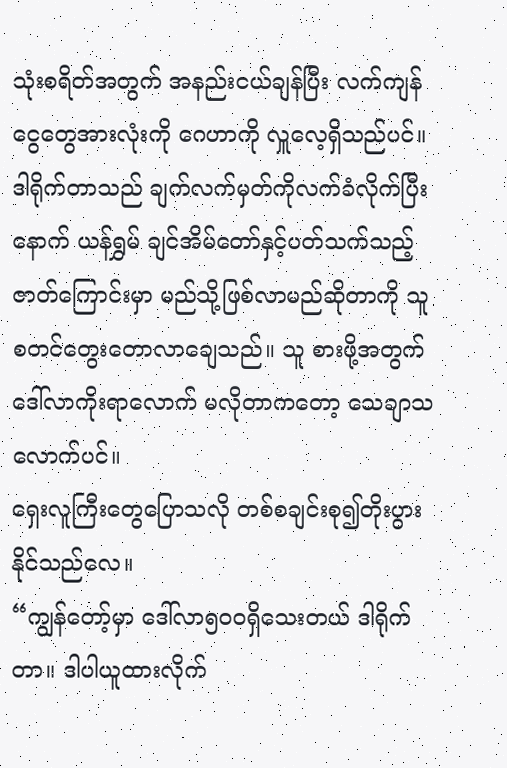သုံးစရိတ်အတွက် အနည်းငယ်ချန်ပြီး လက်ကျန်ငွေတွေအားလုံးကို ဂေဟာကို လှူလေ့ရှိသည်ပင်။
ဒါရိုက်တာသည် ချက်လက်မှတ်ကိုလက်ခံလိုက်ပြီးနောက် ယန်ရွှမ် ချင်အိမ်တော်နှင့်ပတ်သက်သည့် ဇာတ်ကြောင်းမှာ မည်သို့ဖြစ်လာမည်ဆိုတာကို သူစတင်တွေးတောလာချေသည်။ သူ စားဖို့အတွက် ဒေါ်လာကိုးရာလောက် မလိုတာကတော့ သေချာသလောက်ပင်။
ရှေးလူကြီးတွေပြောသလို တစ်စချင်းစု၍တိုးပွားနိုင်သည်လေ။
“ကျွန်တော့်မှာ ဒေါ်လာ၅၀၀ရှိသေးတယ် ဒါရိုက်တာ။ ဒါပါယူထားလိုက်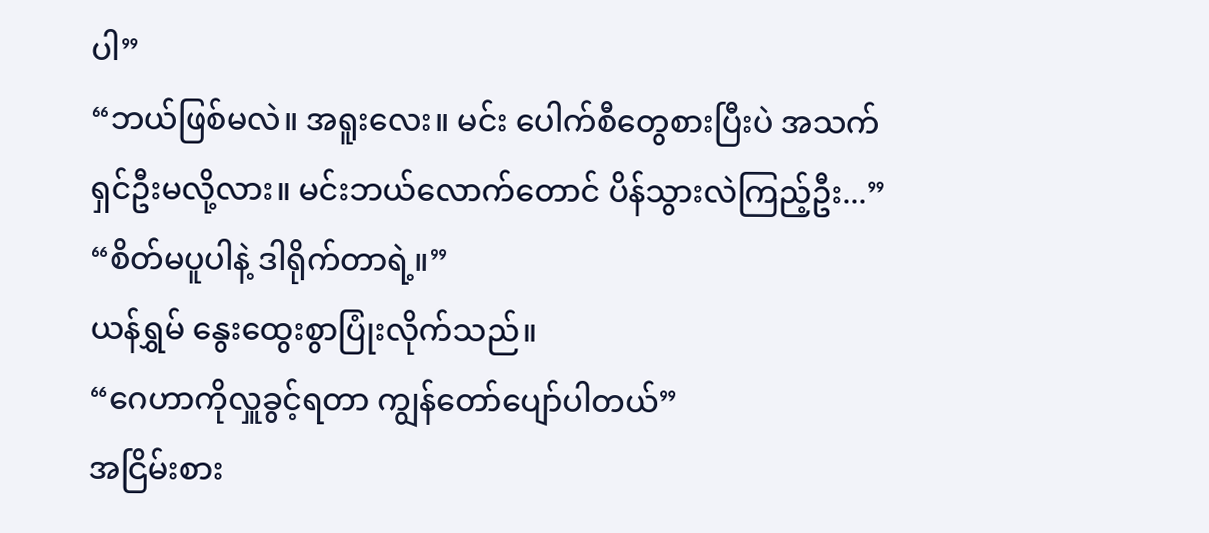ပါ”
“ဘယ်ဖြစ်မလဲ။ အရူးလေး။ မင်း ပေါက်စီတွေစားပြီးပဲ အသက်ရှင်ဦးမလို့လား။ မင်းဘယ်လောက်တောင် ပိန်သွားလဲကြည့်ဦး...”
“စိတ်မပူပါနဲ့ ဒါရိုက်တာရဲ့။”
ယန်ရွှမ် နွေးထွေးစွာပြုံးလိုက်သည်။
“ဂေဟာကိုလှူခွင့်ရတာ ကျွန်တော်ပျော်ပါတယ်”
အငြိမ်းစား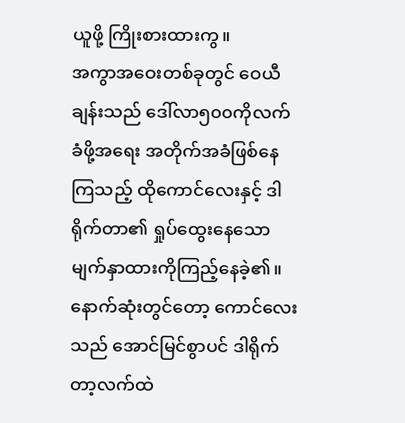ယူဖို့ ကြိုးစားထားကွ။
အကွာအဝေးတစ်ခုတွင် ဝေယီချန်းသည် ဒေါ်လာ၅၀၀ကိုလက်ခံဖို့အရေး အတိုက်အခံဖြစ်နေကြသည့် ထိုကောင်လေးနှင့် ဒါရိုက်တာ၏ ရှုပ်ထွေးနေသောမျက်နှာထားကိုကြည့်နေခဲ့၏။
နောက်ဆုံးတွင်တော့ ကောင်လေးသည် အောင်မြင်စွာပင် ဒါရိုက်တာ့လက်ထဲ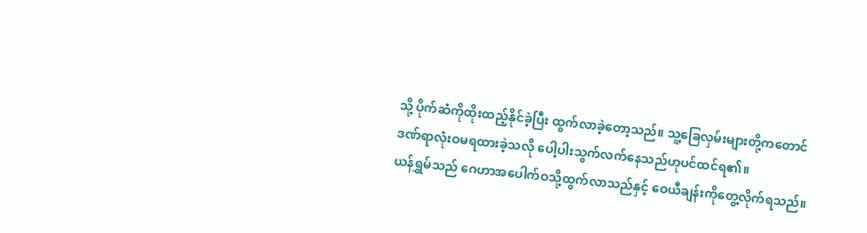သို့ ပိုက်ဆံကိုထိုးထည့်နိုင်ခဲ့ပြီး ထွက်လာခဲ့တော့သည်။ သူ့ခြေလှမ်းများတို့ကတောင် ဒဏ်ရာလုံးဝမရထားခဲ့သလို ပေါ့ပါးသွက်လက်နေသည်ဟုပင်ထင်ရ၏။
ယန်ရွှမ်သည် ဂေဟာအပေါက်ဝသို့ထွက်လာသည်နှင့် ဝေယီချန်းကိုတွေ့လိုက်ရသည်။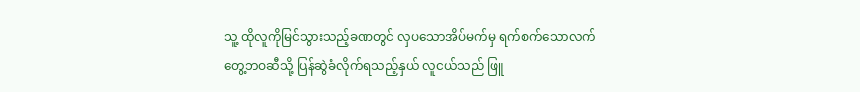သူ့ ထိုလူကိုမြင်သွားသည့်ခဏတွင် လှပသောအိပ်မက်မှ ရက်စက်သောလက်တွေ့ဘဝဆီသို့ ပြန်ဆွဲခံလိုက်ရသည့်နှယ် လူငယ်သည် ဖြူ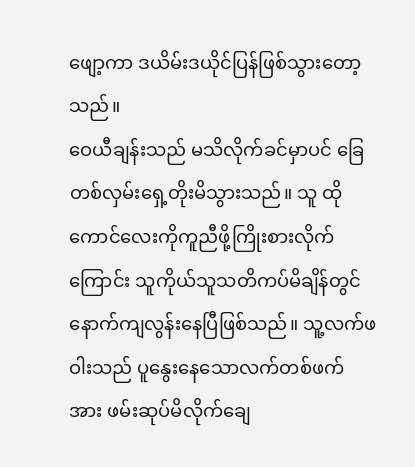ဖျော့ကာ ဒယိမ်းဒယိုင်ပြန်ဖြစ်သွားတော့သည်။
ဝေယီချန်းသည် မသိလိုက်ခင်မှာပင် ခြေတစ်လှမ်းရှေ့တိုးမိသွားသည်။ သူ ထိုကောင်လေးကိုကူညီဖို့ကြိုးစားလိုက်ကြောင်း သူကိုယ်သူသတိကပ်မိချိန်တွင် နောက်ကျလွန်းနေပြီဖြစ်သည်။ သူ့လက်ဖဝါးသည် ပူနွေးနေသောလက်တစ်ဖက်အား ဖမ်းဆုပ်မိလိုက်ချေ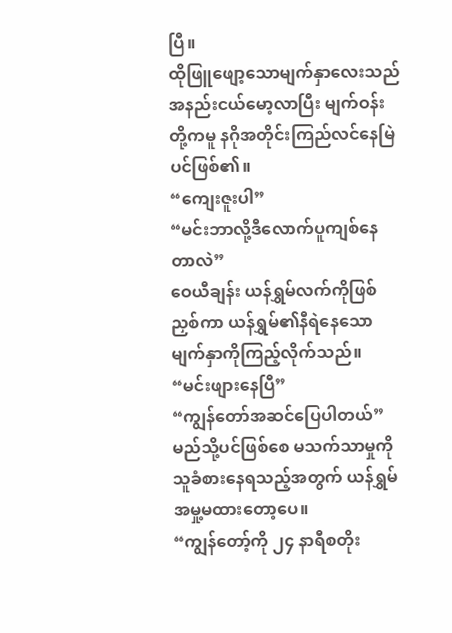ပြီ။
ထိုဖြူဖျော့သောမျက်နှာလေးသည် အနည်းငယ်မော့လာပြီး မျက်ဝန်းတို့ကမူ နဂိုအတိုင်းကြည်လင်နေမြဲပင်ဖြစ်၏။
“ကျေးဇူးပါ”
“မင်းဘာလို့ဒီလောက်ပူကျစ်နေတာလဲ”
ဝေယီချန်း ယန်ရွှမ်လက်ကိုဖြစ်ညှစ်ကာ ယန်ရွှမ်၏နီရဲနေသောမျက်နှာကိုကြည့်လိုက်သည်။
“မင်းဖျားနေပြီ”
“ကျွန်တော်အဆင်ပြေပါတယ်”
မည်သို့ပင်ဖြစ်စေ မသက်သာမှုကို သူခံစားနေရသည့်အတွက် ယန်ရွှမ် အမှု့မထားတော့ပေ။
“ကျွန်တော့်ကို ၂၄ နာရီစတိုး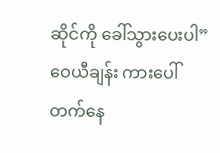ဆိုင်ကို ခေါ်သွားပေးပါ”
ဝေယီချန်း ကားပေါ်တက်နေ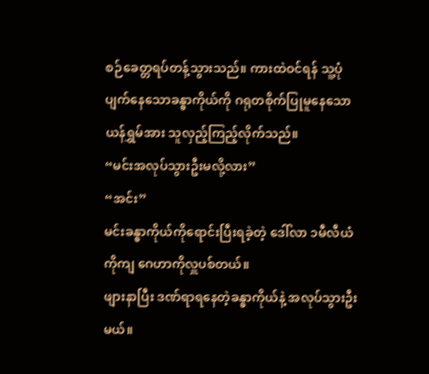စဉ်ခေတ္တရပ်တန့်သွားသည်။ ကားထဲဝင်ရန် သူ့ပုံပျက်နေသောခန္ဓာကိုယ်ကို ဂရုတစိုက်ပြုမူနေသော ယန်ရွှမ်အား သူလှည့်ကြည့်လိုက်သည်။
“မင်းအလုပ်သွားဦးမလို့လား”
“အင်း”
မင်းခန္ဓာကိုယ်ကိုရောင်းပြီးရခဲ့တဲ့ ဒေါ်လာ ၁မီလီယံကိုကျ ဂေဟာကိုလှူပစ်တယ်။
ဖျားနာပြီး ဒဏ်ရာရနေတဲ့ခန္ဓာကိုယ်နဲ့ အလုပ်သွားဦးမယ်။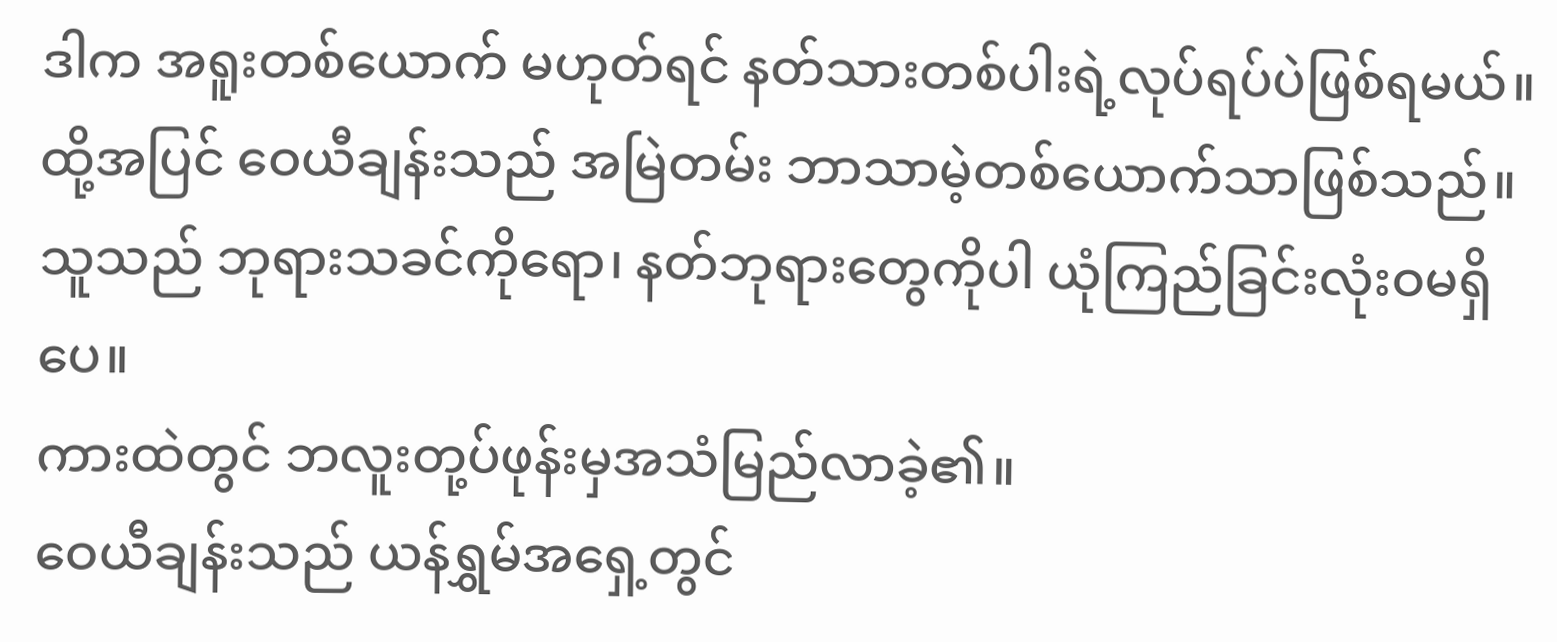ဒါက အရူးတစ်ယောက် မဟုတ်ရင် နတ်သားတစ်ပါးရဲ့လုပ်ရပ်ပဲဖြစ်ရမယ်။
ထို့အပြင် ဝေယီချန်းသည် အမြဲတမ်း ဘာသာမဲ့တစ်ယောက်သာဖြစ်သည်။
သူသည် ဘုရားသခင်ကိုရော၊ နတ်ဘုရားတွေကိုပါ ယုံကြည်ခြင်းလုံးဝမရှိပေ။
ကားထဲတွင် ဘလူးတု့ပ်ဖုန်းမှအသံမြည်လာခဲ့၏။
ဝေယီချန်းသည် ယန်ရွှမ်အရှေ့တွင်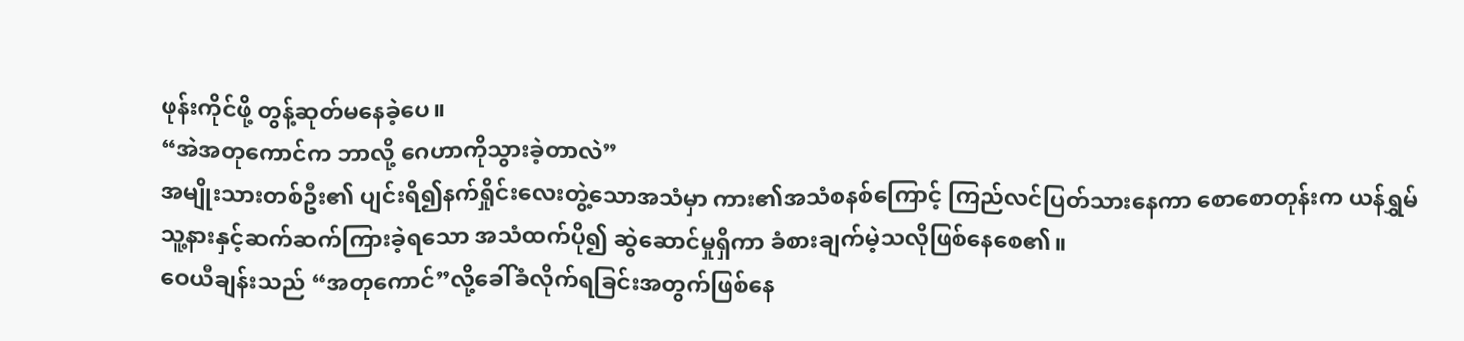ဖုန်းကိုင်ဖို့ တွန့်ဆုတ်မနေခဲ့ပေ။
“အဲအတုကောင်က ဘာလို့ ဂေဟာကိုသွားခဲ့တာလဲ”
အမျိုးသားတစ်ဦး၏ ပျင်းရိ၍နက်ရှိုင်းလေးတွဲ့သောအသံမှာ ကား၏အသံစနစ်ကြောင့် ကြည်လင်ပြတ်သားနေကာ စောစောတုန်းက ယန်ရွှမ် သူ့နားနှင့်ဆက်ဆက်ကြားခဲ့ရသော အသံထက်ပို၍ ဆွဲဆောင်မှုရှိကာ ခံစားချက်မဲ့သလိုဖြစ်နေစေ၏။
ဝေယီချန်းသည် “အတုကောင်”လို့ခေါ်ခံလိုက်ရခြင်းအတွက်ဖြစ်နေ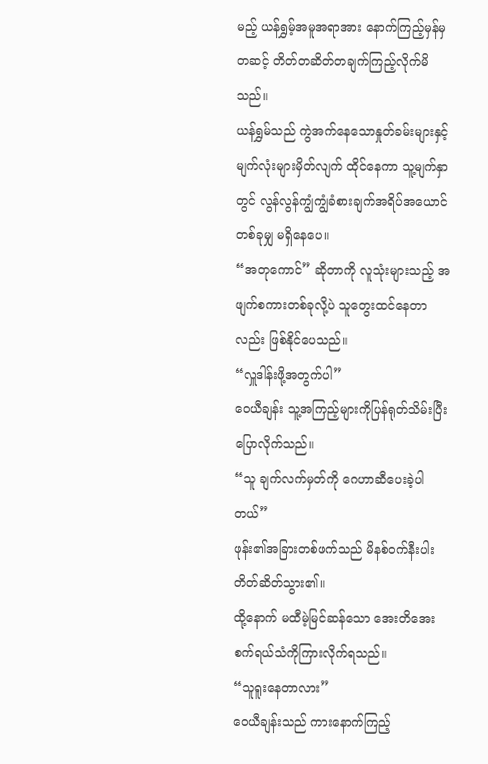မည့် ယန်ရွှမ့်အမူအရာအား နောက်ကြည့်မှန်မှတဆင့် တိတ်တဆိတ်တချက်ကြည့်လိုက်မိသည်။
ယန်ရွှမ်သည် ကွဲအက်နေသောနှုတ်ခမ်းများနှင့် မျက်လုံးများမှိတ်လျက် ထိုင်နေကာ သူ့မျက်နှာတွင် လွန်လွန်ကျွံကျွံခံစားချက်အရိပ်အယောင်တစ်ခုမျှ မရှိနေပေ။
“အတုကောင်” ဆိုတာကို လူသုံးများသည့် အဖျက်စကားတစ်ခုလို့ပဲ သူတွေးထင်နေတာလည်း ဖြစ်နိုင်ပေသည်။
“လှူဒါန်းဖို့အတွက်ပါ”
ဝေယီချန်း သူ့အကြည့်များကိုပြန်ရုတ်သိမ်းပြီးပြောလိုက်သည်။
“သူ ချက်လက်မှတ်ကို ဂေဟာဆီပေးခဲ့ပါတယ်”
ဖုန်း၏အခြားတစ်ဖက်သည် မိနစ်ဝက်နီးပါး တိတ်ဆိတ်သွား၏။
ထို့နောက် မထီမဲ့မြင်ဆန်သော အေးတိအေးစက်ရယ်သံကိုကြားလိုက်ရသည်။
“သူရူးနေတာလား”
ဝေယီချန်းသည် ကားနောက်ကြည့်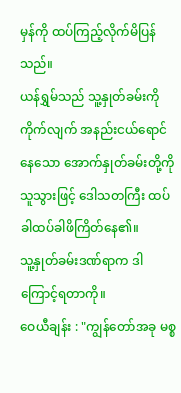မှန်ကို ထပ်ကြည့်လိုက်မိပြန်သည်။
ယန်ရွှမ်သည် သူ့နှုတ်ခမ်းကိုကိုက်လျက် အနည်းငယ်ရောင်နေသော အောက်နှုတ်ခမ်းတို့ကို သူသွားဖြင့် ဒေါသတကြီး ထပ်ခါထပ်ခါဖိကြိတ်နေ၏။
သူ့နှုတ်ခမ်းဒဏ်ရာက ဒါကြောင့်ရတာကို။
ဝေယီချန်း : "ကျွန်တော်အခု မစ္စ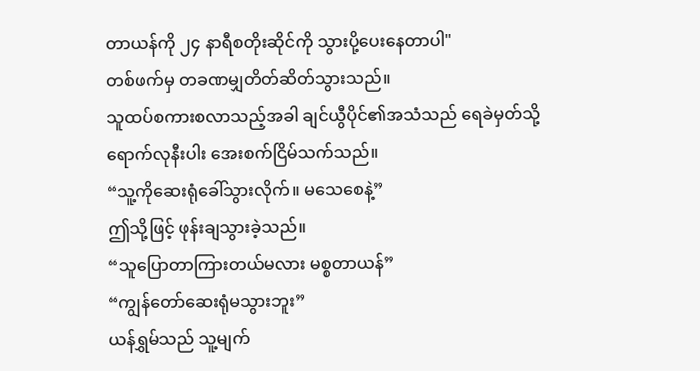တာယန်ကို ၂၄ နာရီစတိုးဆိုင်ကို သွားပို့ပေးနေတာပါ"
တစ်ဖက်မှ တခဏမျှတိတ်ဆိတ်သွားသည်။
သူထပ်စကားစလာသည့်အခါ ချင်ယွီပိုင်၏အသံသည် ရေခဲမှတ်သို့ရောက်လုနီးပါး အေးစက်ငြိမ်သက်သည်။
“သူ့ကိုဆေးရုံခေါ်သွားလိုက်။ မသေစေနဲ့”
ဤသို့ဖြင့် ဖုန်းချသွားခဲ့သည်။
“သူပြောတာကြားတယ်မလား မစ္စတာယန်”
“ကျွန်တော်ဆေးရုံမသွားဘူး”
ယန်ရွှမ်သည် သူ့မျက်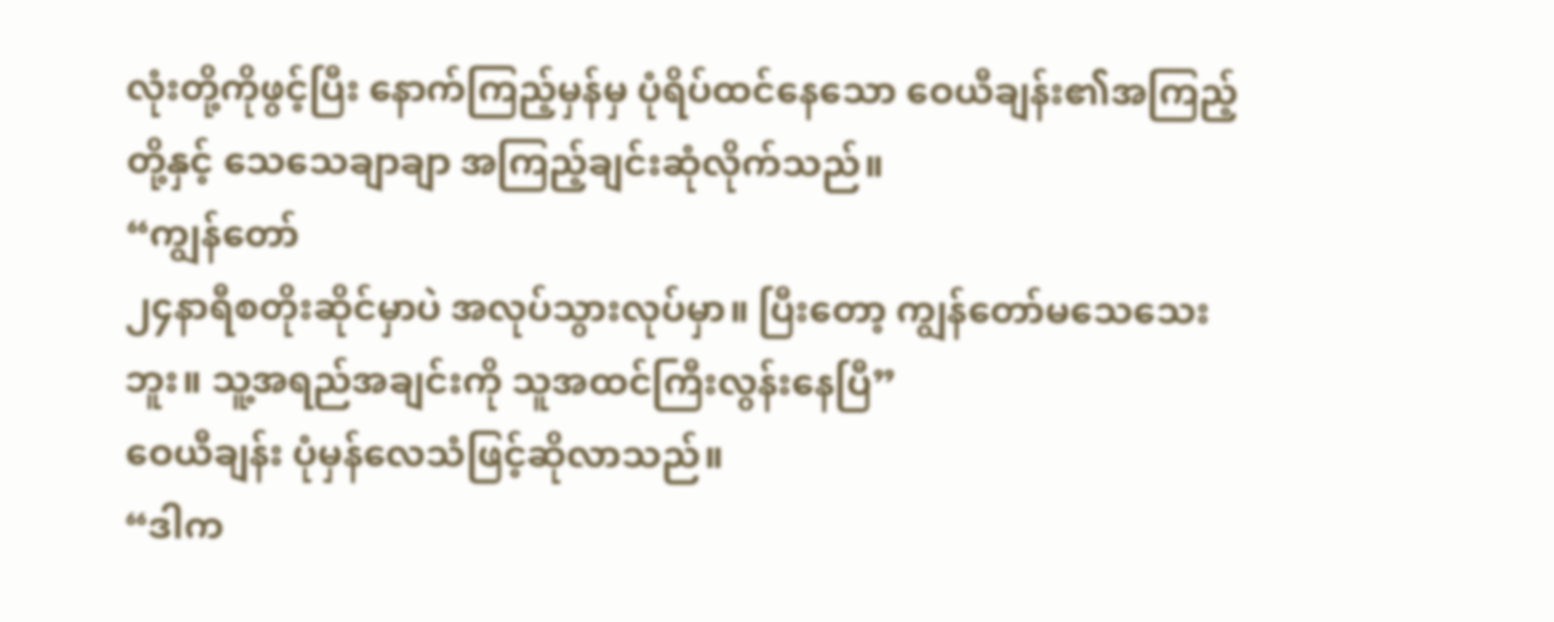လုံးတို့ကိုဖွင့်ပြီး နောက်ကြည့်မှန်မှ ပုံရိပ်ထင်နေသော ဝေယီချန်း၏အကြည့်တို့နှင့် သေသေချာချာ အကြည့်ချင်းဆုံလိုက်သည်။
“ကျွန်တော်
၂၄နာရီစတိုးဆိုင်မှာပဲ အလုပ်သွားလုပ်မှာ။ ပြီးတော့ ကျွန်တော်မသေသေးဘူး။ သူ့အရည်အချင်းကို သူအထင်ကြီးလွန်းနေပြီ”
ဝေယီချန်း ပုံမှန်လေသံဖြင့်ဆိုလာသည်။
“ဒါက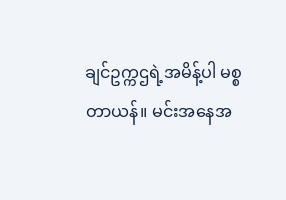ချင်ဥက္ကဌရဲ့အမိန့်ပါ မစ္စတာယန်။ မင်းအနေအ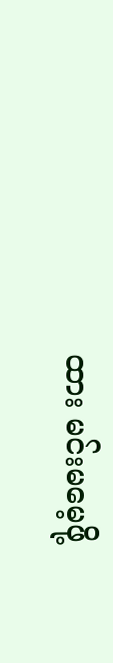ထား မင်းမမေ့ဖို့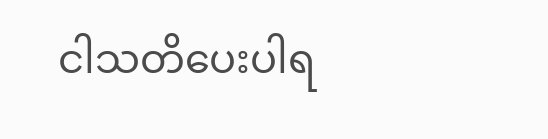ငါသတိပေးပါရ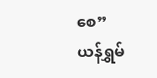စေ”
ယန်ရွှမ်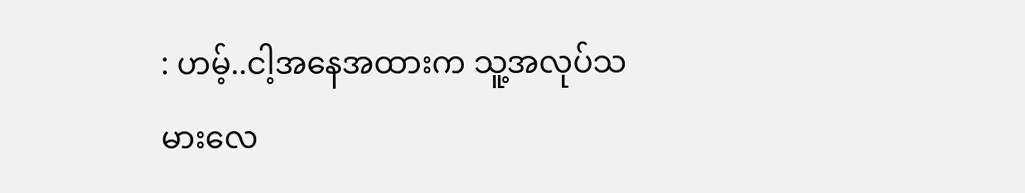: ဟမ့်..ငါ့အနေအထားက သူ့အလုပ်သမားလေ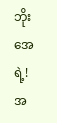ဘိုးအေရဲ့!
အ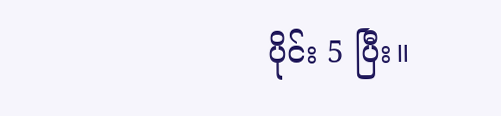ပိုင်း 5 ပြီး။